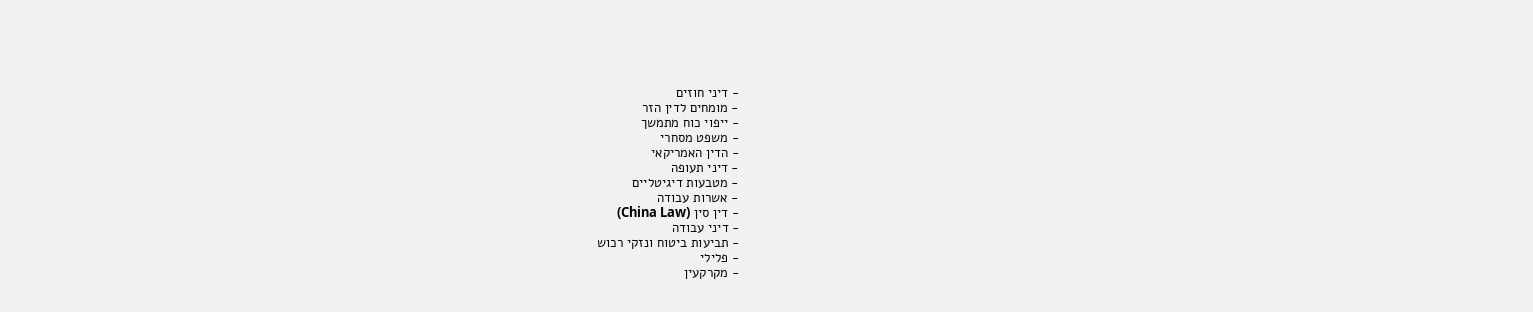- דיני חוזים
- מומחים לדין הזר
- ייפוי כוח מתמשך
- משפט מסחרי
- הדין האמריקאי
- דיני תעופה
- מטבעות דיגיטליים
- אשרות עבודה
- דין סין (China Law)
- דיני עבודה
- תביעות ביטוח ונזקי רכוש
- פלילי
- מקרקעין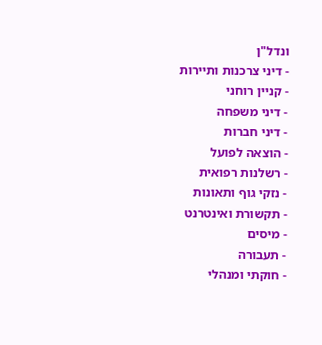ונדל"ן
- דיני צרכנות ותיירות
- קניין רוחני
- דיני משפחה
- דיני חברות
- הוצאה לפועל
- רשלנות רפואית
- נזקי גוף ותאונות
- תקשורת ואינטרנט
- מיסים
- תעבורה
- חוקתי ומנהלי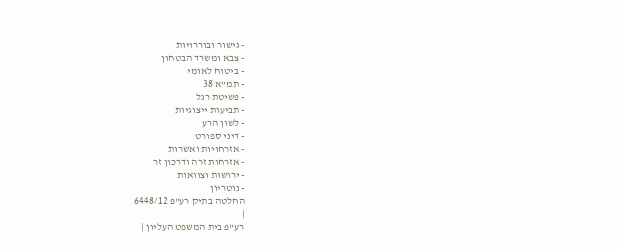- גישור ובוררויות
- צבא ומשרד הבטחון
- ביטוח לאומי
- תמ"א 38
- פשיטת רגל
- תביעות ייצוגיות
- לשון הרע
- דיני ספורט
- אזרחויות ואשרות
- אזרחות זרה ודרכון זר
- ירושות וצוואות
- נוטריון
החלטה בתיק רע"פ 6448/12
|
רע"פ בית המשפט העליון |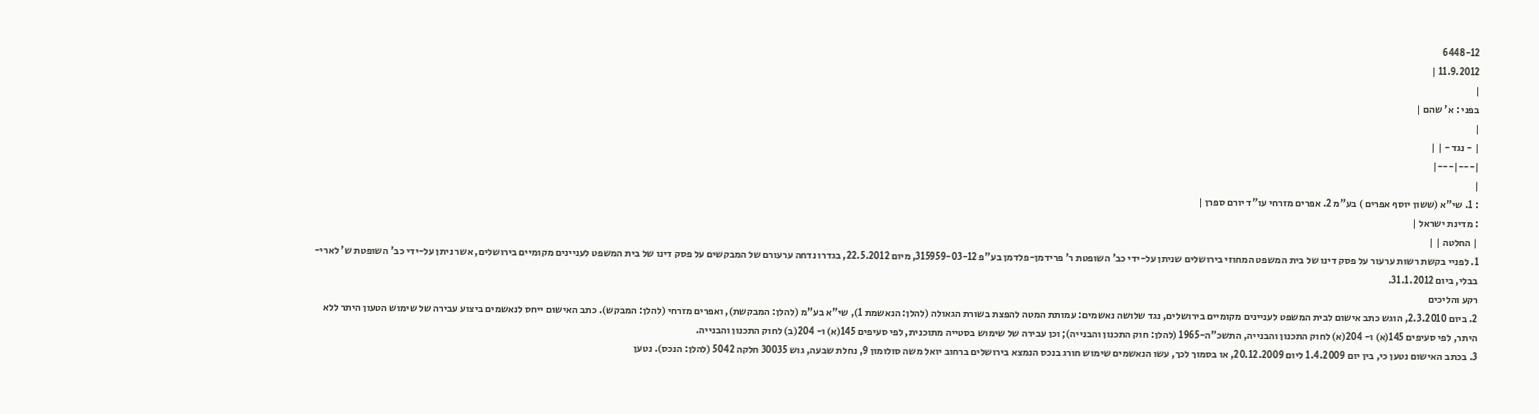6448-12
11.9.2012 |
|
בפני : א' שהם |
|
| - נגד - | |
|---|---|
|
: 1. שי"א (ששון יוסף אפרים ) בע"מ 2. אפרים מזרחי עו"ד יורם ספרן |
: מדינת ישראל |
| החלטה | |
1. לפניי בקשת רשות ערעור על פסק דינו של בית המשפט המחוזי בירושלים שניתן על-ידי כב' השופטת ר' פרידמן-פלדמן בע"פ 315959-03-12, מיום 22.5.2012, בגדרו נדחה ערעורם של המבקשים על פסק דינו של בית המשפט לעניינים מקומיים בירושלים, אשר ניתן על-ידי כב' השופטת ש' לארי-בבלי, ביום 31.1.2012.
רקע והליכים
2. ביום 2.3.2010, הוגש כתב אישום לבית המשפט לעניינים מקומיים בירושלים, נגד שלושה נאשמים: עמותת המטה להפצת בשורת הגאולה (להלן: הנאשמת 1), שי"א בע"מ (להלן: המבקשת), ואפרים מזרחי (להלן: המבקש). כתב האישום ייחס לנאשמים ביצוע עבירה של שימוש הטעון היתר ללא היתר, לפי סעיפים 145(א) ו- 204(א) לחוק התכנון והבנייה, התשכ"ה-1965 (להלן: חוק התכנון והבנייה); וכן עבירה של שימוש בסטייה מתוכנית, לפי סעיפים 145(א) ו- 204(ב) לחוק התכנון והבנייה.
3. בכתב האישום נטען כי, בין יום 1.4.2009 ליום 20.12.2009, או בסמוך לכך, עשו הנאשמים שימוש חורג בנכס הנמצא בירושלים ברחוב יואל משה סולומון 9, נחלת שבעה, גוש 30035 חלקה 5042 (להלן: הנכס). נטען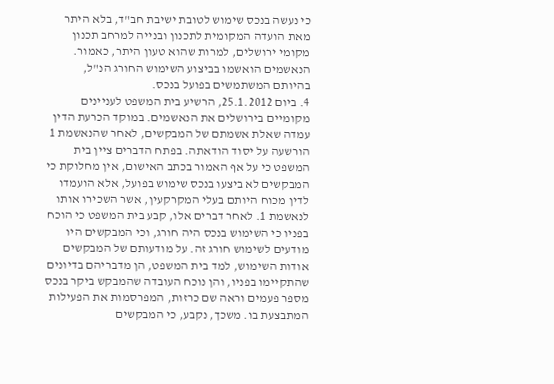כי נעשה בנכס שימוש לטובת ישיבת חב"ד, בלא היתר מאת הועדה המקומית לתכנון ובנייה למרחב תכנון מקומי ירושלים, למרות שהוא טעון היתר, כאמור. הנאשמים הואשמו בביצוע השימוש החורג הנ"ל, בהיותם המשתמשים בפועל בנכס.
4. ביום 25.1.2012, הרשיע בית המשפט לעניינים מקומיים בירושלים את הנאשמים. במוקד הכרעת הדין עמדה שאלת אשמתם של המבקשים, לאחר שהנאשמת 1 הורשעה על יסוד הודאתה. בפתח הדברים ציין בית המשפט כי על אף האמור בכתב האישום, אין מחלוקת כי המבקשים לא ביצעו בנכס שימוש בפועל, אלא הועמדו לדין מכוח היותם בעלי המקרקעין, אשר השכירו אותו לנאשמת 1. לאחר דברים אלו, קבע בית המשפט כי הוכח בפניו כי השימוש בנכס היה חורג, וכי המבקשים היו מודעים לשימוש חורג זה. על מודעותם של המבקשים אודות השימוש, למד בית המשפט, הן מדבריהם בדיונים שהתקיימו בפניו, והן נוכח העובדה שהמבקש ביקר בנכס מספר פעמים וראה שם כרזות, המפרסמות את הפעילות המתבצעת בו. משכך, נקבע, כי המבקשים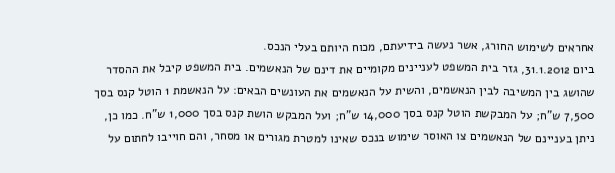אחראים לשימוש החורג, אשר נעשה בידיעתם, מכוח היותם בעלי הנכס.
ביום 31.1.2012, גזר בית המשפט לעניינים מקומיים את דינם של הנאשמים. בית המשפט קיבל את ההסדר שהושג בין המשיבה לבין הנאשמים, והשית על הנאשמים את העונשים הבאים: על הנאשמת 1 הוטל קנס בסך 7,500 ש"ח; על המבקשת הוטל קנס בסך 14,000 ש"ח; ועל המבקש הושת קנס בסך 1,000 ש"ח. כמו כן, ניתן בעניינם של הנאשמים צו האוסר שימוש בנכס שאינו למטרת מגורים או מסחר, והם חוייבו לחתום על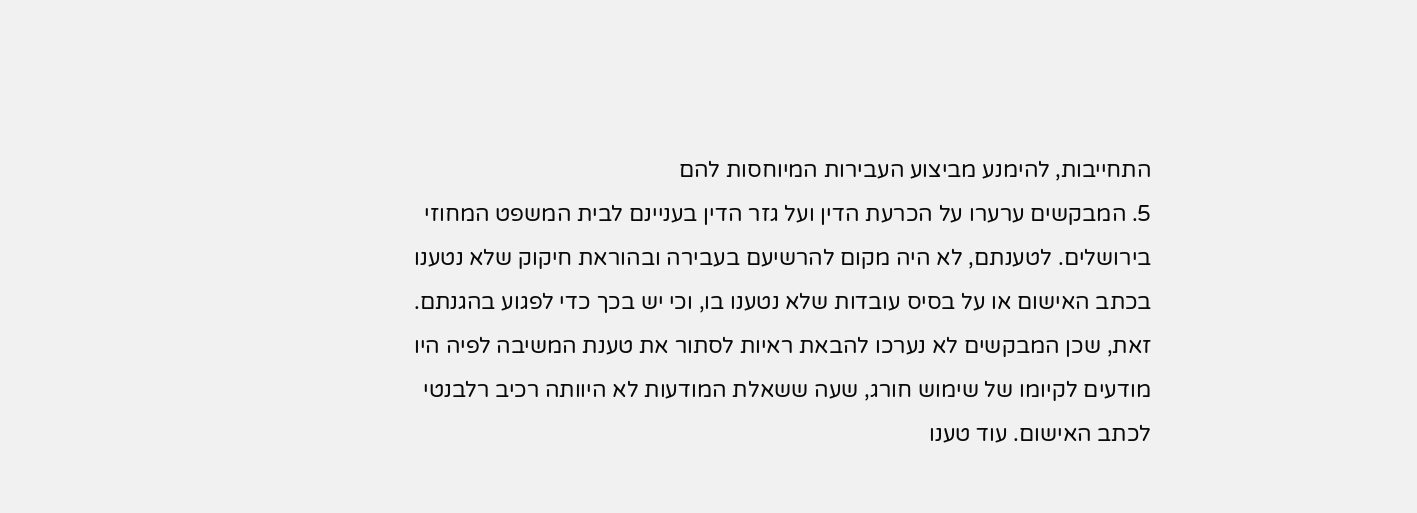התחייבות, להימנע מביצוע העבירות המיוחסות להם
5. המבקשים ערערו על הכרעת הדין ועל גזר הדין בעניינם לבית המשפט המחוזי בירושלים. לטענתם, לא היה מקום להרשיעם בעבירה ובהוראת חיקוק שלא נטענו בכתב האישום או על בסיס עובדות שלא נטענו בו, וכי יש בכך כדי לפגוע בהגנתם. זאת, שכן המבקשים לא נערכו להבאת ראיות לסתור את טענת המשיבה לפיה היו מודעים לקיומו של שימוש חורג, שעה ששאלת המודעות לא היוותה רכיב רלבנטי לכתב האישום. עוד טענו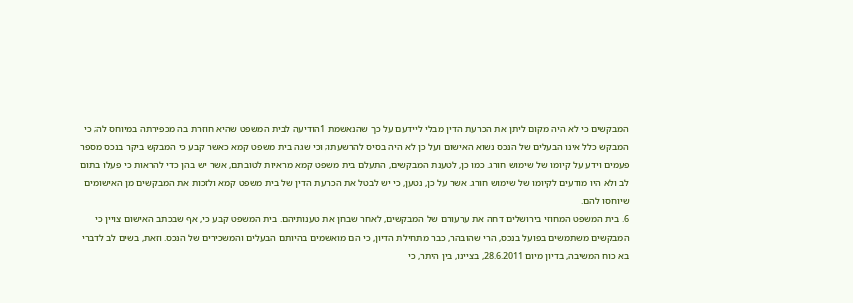המבקשים כי לא היה מקום ליתן את הכרעת הדין מבלי ליידעם על כך שהנאשמת 1הודיעה לבית המשפט שהיא חוזרת בה מכפירתה במיוחס לה; כי המבקש כלל אינו הבעלים של הנכס נשוא האישום ועל כן לא היה בסיס להרשעתו; וכי שגה בית משפט קמא כאשר קבע כי המבקש ביקר בנכס מספר פעמים וידע על קיומו של שימוש חורג. כמו כן, לטענת המבקשים, התעלם בית משפט קמא מראיות לטובתם, אשר יש בהן כדי להראות כי פעלו בתום לב ולא היו מודעים לקיומו של שימוש חורג. אשר על כן, נטען, כי יש לבטל את הכרעת הדין של בית משפט קמא ולזכות את המבקשים מן האישומים שיוחסו להם.
6. בית המשפט המחוזי בירושלים דחה את ערעורם של המבקשים, לאחר שבחן את טענותיהם. בית המשפט קבע כי, אף שבכתב האישום צויין כי המבקשים משתמשים בפועל בנכס, הרי שהובהר, כבר מתחילת הדיון, כי הם מואשמים בהיותם הבעלים והמשכירים של הנכס. וזאת, בשים לב לדברי בא כוח המשיבה, בדיון מיום 28.6.2011, בציינו, בין היתר, כי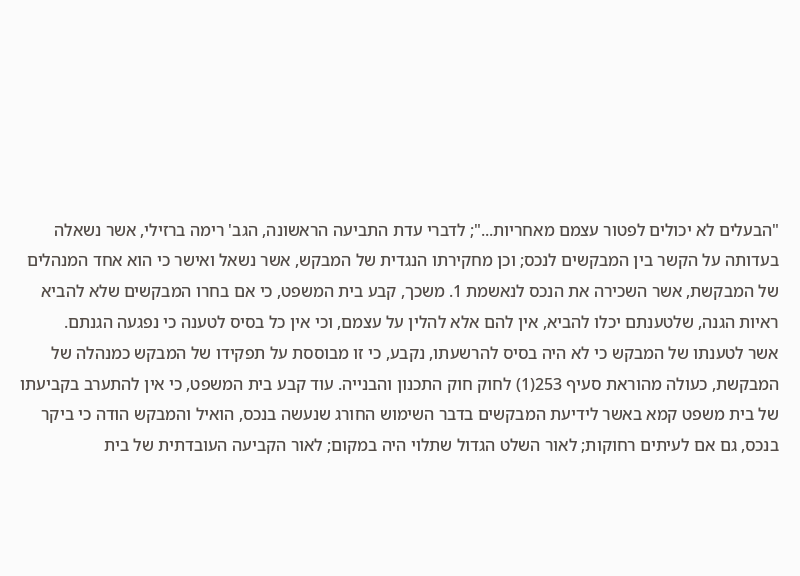"הבעלים לא יכולים לפטור עצמם מאחריות..."; לדברי עדת התביעה הראשונה, הגב' רימה ברזילי, אשר נשאלה בעדותה על הקשר בין המבקשים לנכס; וכן מחקירתו הנגדית של המבקש, אשר נשאל ואישר כי הוא אחד המנהלים של המבקשת, אשר השכירה את הנכס לנאשמת 1. משכך, קבע בית המשפט, כי אם בחרו המבקשים שלא להביא ראיות הגנה, שלטענתם יכלו להביא, אין להם אלא להלין על עצמם, וכי אין כל בסיס לטענה כי נפגעה הגנתם.
אשר לטענתו של המבקש כי לא היה בסיס להרשעתו, נקבע, כי זו מבוססת על תפקידו של המבקש כמנהלה של המבקשת, כעולה מהוראת סעיף 253(1) לחוק חוק התכנון והבנייה. עוד קבע בית המשפט, כי אין להתערב בקביעתו של בית משפט קמא באשר לידיעת המבקשים בדבר השימוש החורג שנעשה בנכס, הואיל והמבקש הודה כי ביקר בנכס, גם אם לעיתים רחוקות; לאור השלט הגדול שתלוי היה במקום; לאור הקביעה העובדתית של בית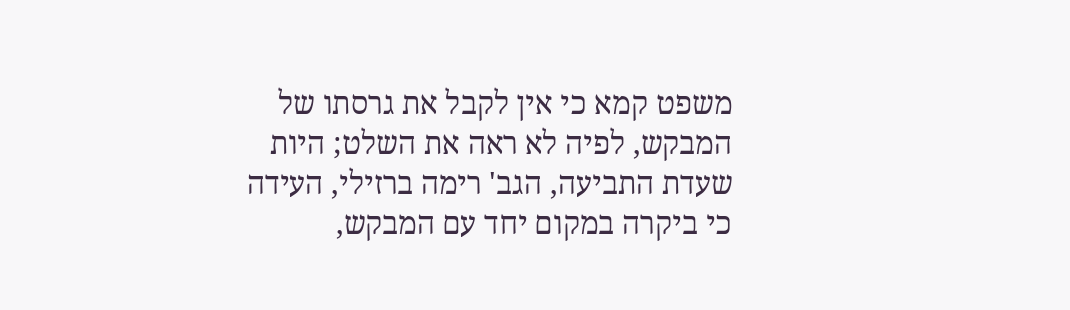משפט קמא כי אין לקבל את גרסתו של המבקש, לפיה לא ראה את השלט; היות שעדת התביעה, הגב' רימה ברזילי, העידה כי ביקרה במקום יחד עם המבקש,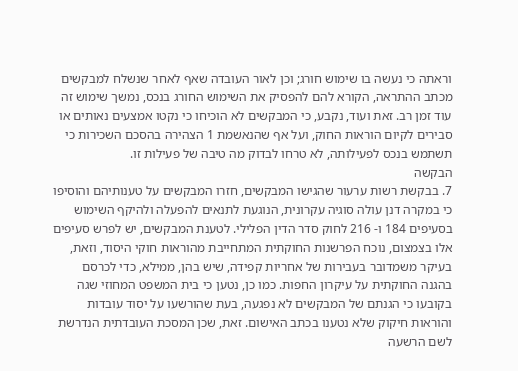וראתה כי נעשה בו שימוש חורג; וכן לאור העובדה שאף לאחר שנשלח למבקשים מכתב ההתראה, הקורא להם להפסיק את השימוש החורג בנכס, נמשך שימוש זה עוד זמן רב. זאת ועוד, נקבע, כי המבקשים לא הוכיחו כי נקטו אמצעים נאותים או סבירים לקיום הוראות החוק, ועל אף שהנאשמת 1 הצהירה בהסכם השכירות כי תשתמש בנכס לפעילותה, לא טרחו לבדוק מה טיבה של פעילות זו.
הבקשה
7. בבקשת רשות ערעור שהגישו המבקשים, חזרו המבקשים על טענותיהם והוסיפו כי במקרה דנן עולה סוגיה עקרונית, הנוגעת לתנאים להפעלה ולהיקף השימוש בסעיפים 184 ו- 216 לחוק סדר הדין הפלילי. לטענת המבקשים, יש לפרש סעיפים אלו בצמצום, נוכח הפרשנות החוקתית המתחייבת מהוראות חוקי היסוד, וזאת, בעיקר משמדובר בעבירות של אחריות קפידה, שיש בהן, ממילא, כדי לכרסם בהגנה החוקתית על עיקרון החפות. כמו כן, נטען כי בית המשפט המחוזי שגה בקובעו כי הגנתם של המבקשים לא נפגעה, בעת שהורשעו על יסוד עובדות והוראות חיקוק שלא נטענו בכתב האישום. זאת, שכן המסכת העובדתית הנדרשת לשם הרשעה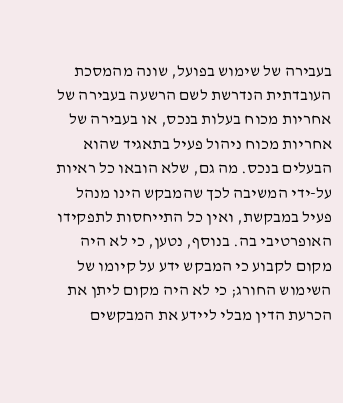בעבירה של שימוש בפועל, שונה מהמסכת העובדתית הנדרשת לשם הרשעה בעבירה של אחריות מכוח בעלות בנכס, או בעבירה של אחריות מכוח ניהול פעיל בתאגיד שהוא הבעלים בנכס. מה גם, שלא הובאו כל ראיות על-ידי המשיבה לכך שהמבקש הינו מנהל פעיל במבקשת, ואין כל התייחסות לתפקידו האופרטיבי בה. בנוסף, נטען, כי לא היה מקום לקבוע כי המבקש ידע על קיומו של השימוש החורג; כי לא היה מקום ליתן את הכרעת הדין מבלי ליידע את המבקשים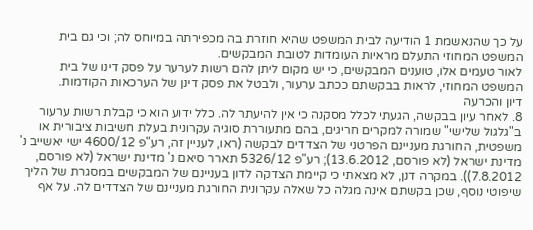על כך שהנאשמת 1 הודיעה לבית המשפט שהיא חוזרת בה מכפירתה במיוחס לה; וכי גם בית המשפט המחוזי התעלם מראיות העומדות לטובת המבקשים.
לאור טעמים אלו, טוענים המבקשים, כי יש מקום ליתן להם רשות לערער על פסק דינו של בית המשפט המחוזי, לראות בבקשתם ככתב ערעור, ולבטל את פסק דינן של הערכאות הקודמות.
דיון והכרעה
8. לאחר עיון בבקשה, הגעתי לכלל מסקנה כי אין להיעתר לה. כלל ידוע הוא כי קבלת רשות ערעור ב"גלגול שלישי" שמורה למקרים חריגים, בהם מתעוררת סוגיה עקרונית בעלת חשיבות ציבורית או משפטית, החורגת מעניינם הפרטני של הצדדים לבקשה (ראו, לעניין זה, רע"פ 4600/12 ישי יאשייב נ' מדינת ישראל (לא פורסם, 13.6.2012); רע"פ 5326/12 תארר סיאם נ' מדינת ישראל (לא פורסם, 7.8.2012)). במקרה דנן, לא מצאתי כי קיימת הצדקה לדון בעניינם של המבקשים במסגרת של הליך שיפוטי נוסף, שכן בקשתם אינה מגלה כל שאלה עקרונית החורגת מעניינם של הצדדים לה. על אף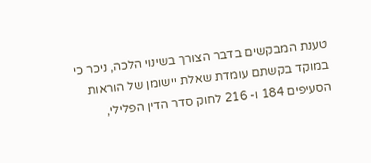טענת המבקשים בדבר הצורך בשינוי הלכה, ניכר כי במוקד בקשתם עומדת שאלת יישומן של הוראות הסעיפים 184 ו- 216 לחוק סדר הדין הפלילי,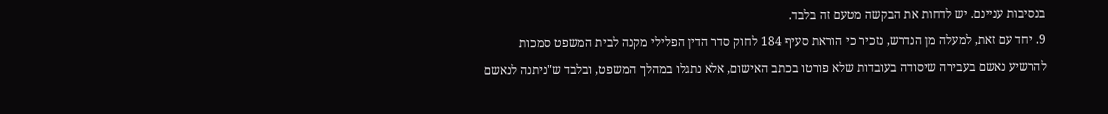בנסיבות עניינם. יש לדחות את הבקשה מטעם זה בלבד.
9. יחד עם זאת, למעלה מן הנדרש, נזכיר כי הוראת סעיף 184 לחוק סדר הדין הפלילי מקנה לבית המשפט סמכות להרשיע נאשם בעבירה שיסודה בעובדות שלא פורטו בכתב האישום, אלא נתגלו במהלך המשפט, ובלבד ש"ניתנה לנאשם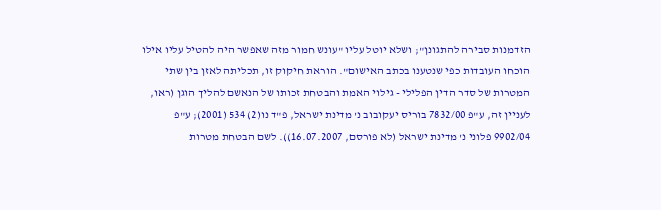הזדמנות סבירה להתגונן"; ושלא יוטל עליו "עונש חמור מזה שאפשר היה להטיל עליו אילו הוכחו העובדות כפי שנטענו בכתב האישום". הוראת חיקוק זו, תכליתה לאזן בין שתי המטרות של סדר הדין הפלילי - גילוי האמת והבטחת זכותו של הנאשם להליך הוגן (ראו, לעניין זה, ע"פ 7832/00 בוריס יעקובוב נ' מדינת ישראל, פ"ד נו(2) 534 (2001); ע"פ 9902/04 פלוני נ' מדינת ישראל (לא פורסם, 16.07.2007)). לשם הבטחת מטרות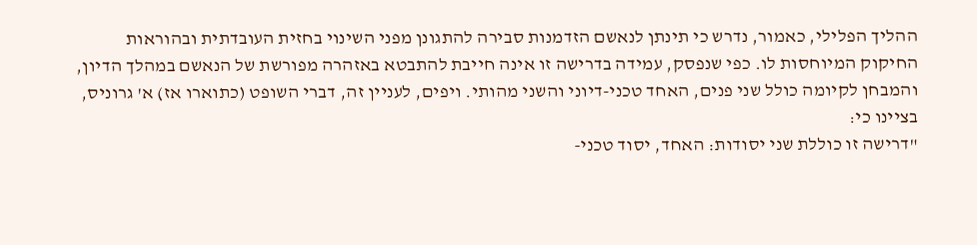ההליך הפלילי, כאמור, נדרש כי תינתן לנאשם הזדמנות סבירה להתגונן מפני השינוי בחזית העובדתית ובהוראות החיקוק המיוחסות לו. כפי שנפסק, עמידה בדרישה זו אינה חייבת להתבטא באזהרה מפורשת של הנאשם במהלך הדיון, והמבחן לקיומה כולל שני פנים, האחד טכני-דיוני והשני מהותי. ויפים, לעניין זה, דברי השופט (כתוארו אז) א' גרוניס, בציינו כי:
"דרישה זו כוללת שני יסודות: האחד, יסוד טכני-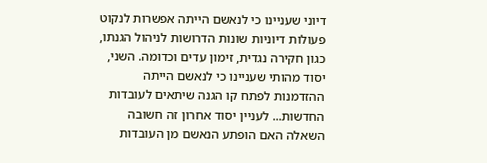דיוני שעניינו כי לנאשם הייתה אפשרות לנקוט פעולות דיוניות שונות הדרושות לניהול הגנתו, כגון חקירה נגדית, זימון עדים וכדומה. השני, יסוד מהותי שעניינו כי לנאשם הייתה ההזדמנות לפתח קו הגנה שיתאים לעובדות החדשות... לעניין יסוד אחרון זה חשובה השאלה האם הופתע הנאשם מן העובדות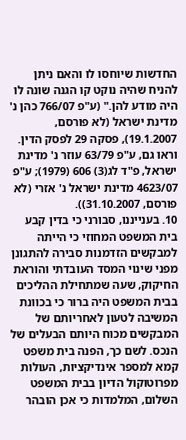החדשות שיוחסו לו והאם ניתן להניח שהיה נוקט קו הגנה שונה לו היה מודע להן." (ע"פ 766/07 כהן נ' מדינת ישראל (לא פורסם, 19.1.2007), פסקה 29 לפסק הדין. וראו גם, ע"פ 63/79 עוזר נ' מדינת ישראל, פ"ד לג(3) 606 (1979); ע"פ 4623/07 מדינת ישראל נ' אזרי (לא פורסם, 31.10.2007)).
10. בענייננו, סבורני כי בדין קבע בית המשפט המחוזי כי הייתה למבקשים הזדמנות סבירה להתגונן מפני שינוי המסד העובדתי והוראת החיקוק, שעה שמתחילת ההליכים בבית המשפט היה ברור כי בכוונת המשיבה לטעון לאחריותם של המבקשים מכוח היותם הבעלים של הנכס. לשם כך, הפנה בית משפט קמא למספר אינדיקציות, העולות מפרוטוקול הדיון בבית המשפט השלום, המלמדות כי אכן הובהר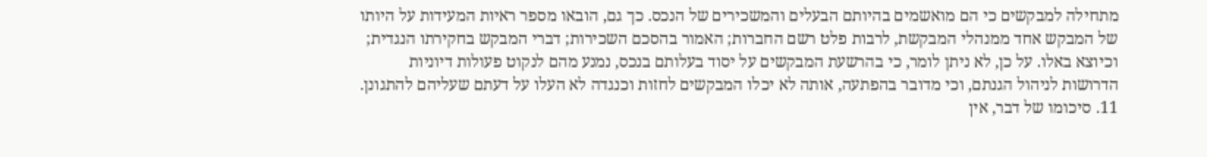מתחילה למבקשים כי הם מואשמים בהיותם הבעלים והמשכירים של הנכס. כך גם, הובאו מספר ראיות המעידות על היותו של המבקש אחד ממנהלי המבקשת, לרבות פלט רשם החברות; האמור בהסכם השכירות; דברי המבקש בחקירתו הנגדית; וכיוצא באלו. על כן, לא ניתן לומר, כי בהרשעת המבקשים על יסוד בעלותם בנכס, נמנע מהם לנקוט פעולות דיוניות הדרושות לניהול הגנתם, וכי מדובר בהפתעה, אותה לא יכלו המבקשים לחזות וכנגדה לא העלו על דעתם שעליהם להתגונן.
11. סיכומו של דבר, אין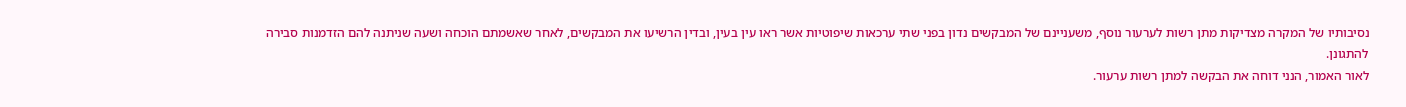נסיבותיו של המקרה מצדיקות מתן רשות לערעור נוסף, משעניינם של המבקשים נדון בפני שתי ערכאות שיפוטיות אשר ראו עין בעין, ובדין הרשיעו את המבקשים, לאחר שאשמתם הוכחה ושעה שניתנה להם הזדמנות סבירה להתגונן.
לאור האמור, הנני דוחה את הבקשה למתן רשות ערעור.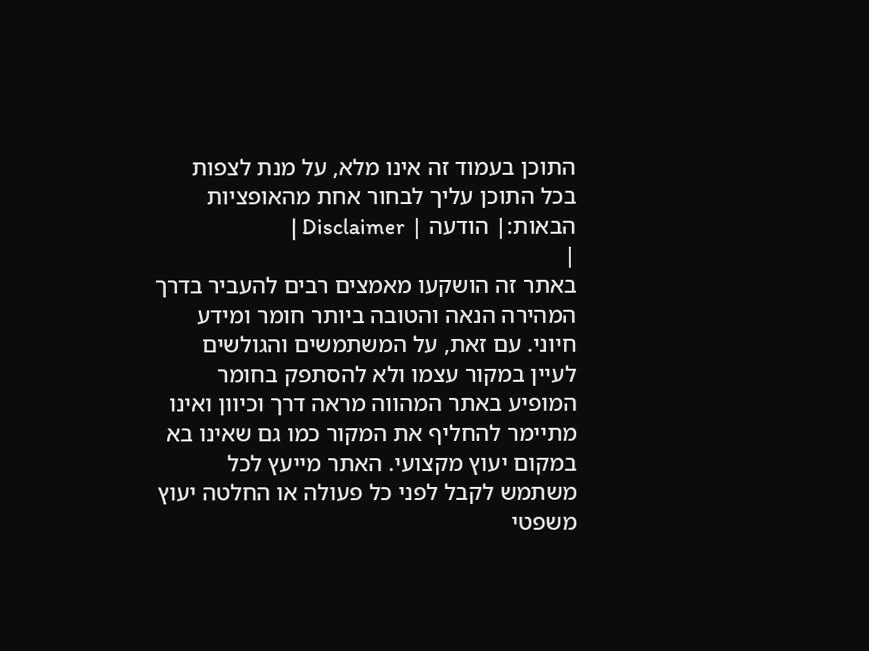התוכן בעמוד זה אינו מלא, על מנת לצפות בכל התוכן עליך לבחור אחת מהאופציות הבאות:| הודעה | Disclaimer |
|
באתר זה הושקעו מאמצים רבים להעביר בדרך המהירה הנאה והטובה ביותר חומר ומידע חיוני. עם זאת, על המשתמשים והגולשים לעיין במקור עצמו ולא להסתפק בחומר המופיע באתר המהווה מראה דרך וכיוון ואינו מתיימר להחליף את המקור כמו גם שאינו בא במקום יעוץ מקצועי. האתר מייעץ לכל משתמש לקבל לפני כל פעולה או החלטה יעוץ משפטי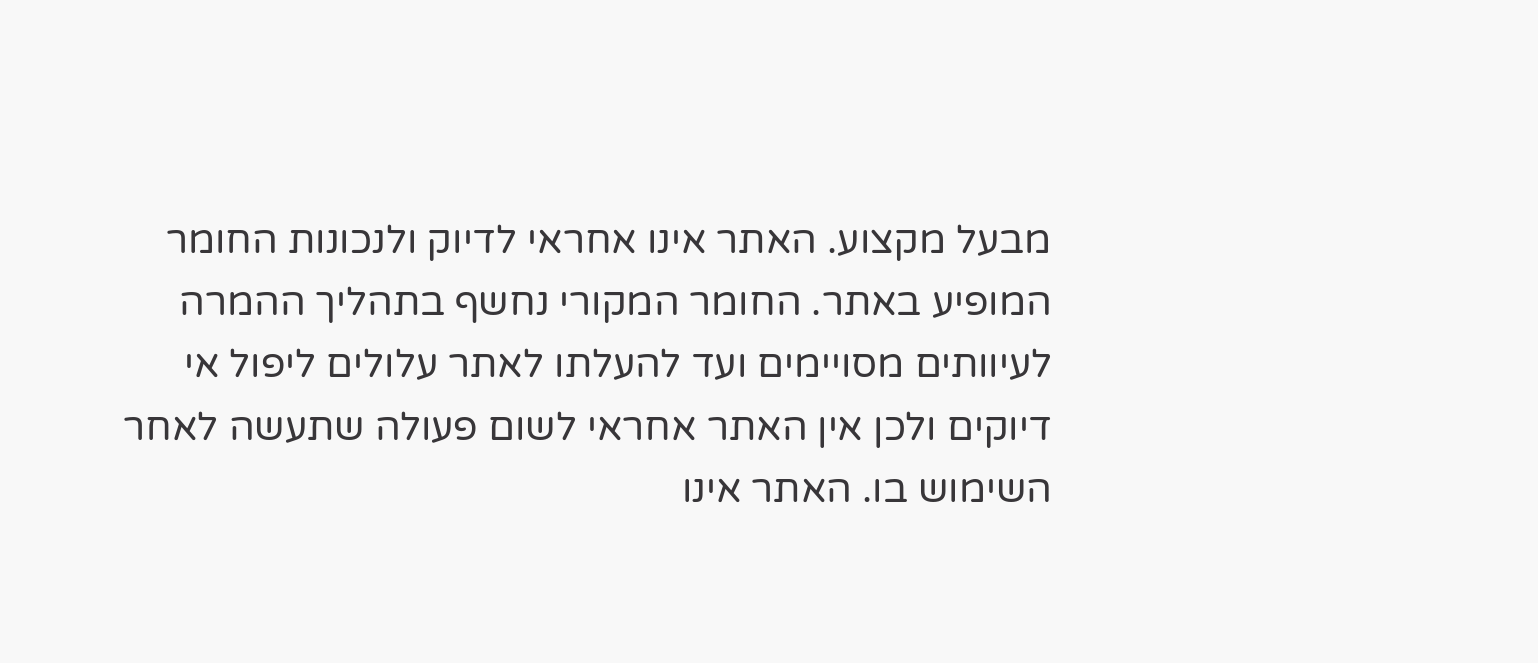מבעל מקצוע. האתר אינו אחראי לדיוק ולנכונות החומר המופיע באתר. החומר המקורי נחשף בתהליך ההמרה לעיוותים מסויימים ועד להעלתו לאתר עלולים ליפול אי דיוקים ולכן אין האתר אחראי לשום פעולה שתעשה לאחר השימוש בו. האתר אינו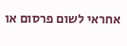אחראי לשום פרסום או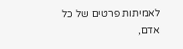לאמיתות פרטים של כל אדם,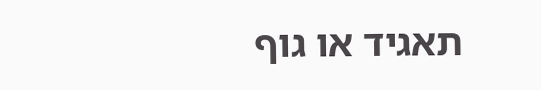תאגיד או גוף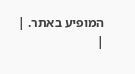המופיע באתר. |
|